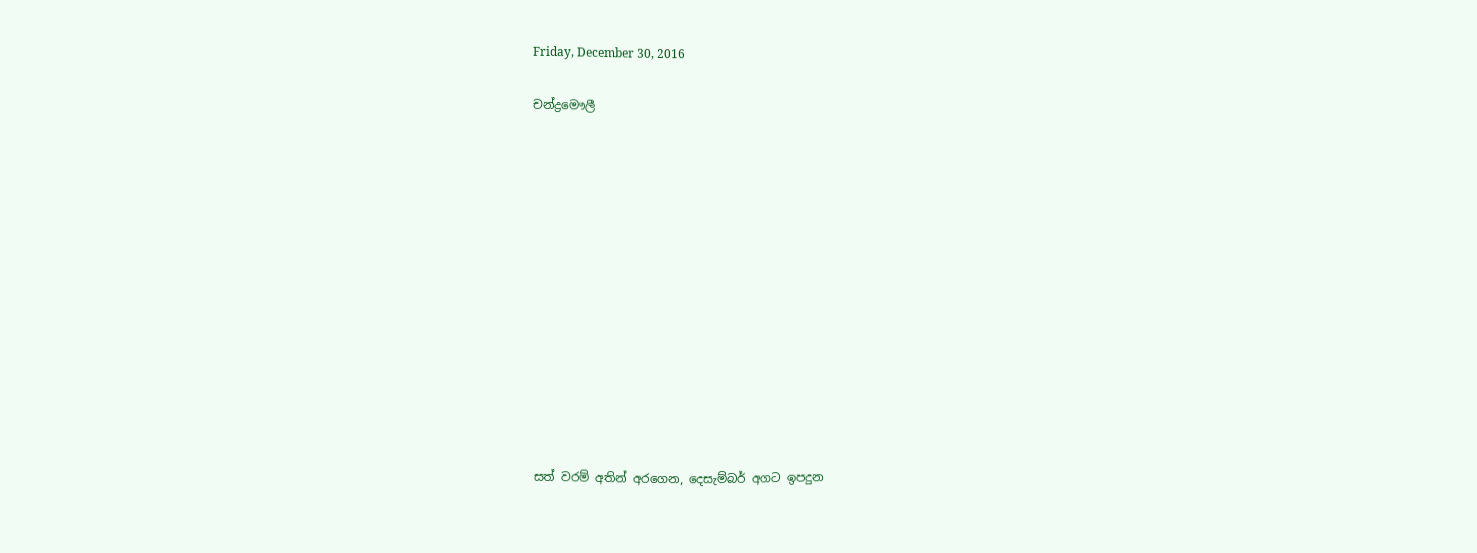Friday, December 30, 2016

චන්ද්‍රමෞලී













සත් වරම් අතින් අරගෙන, දෙසැම්බර් අගට ඉපදුන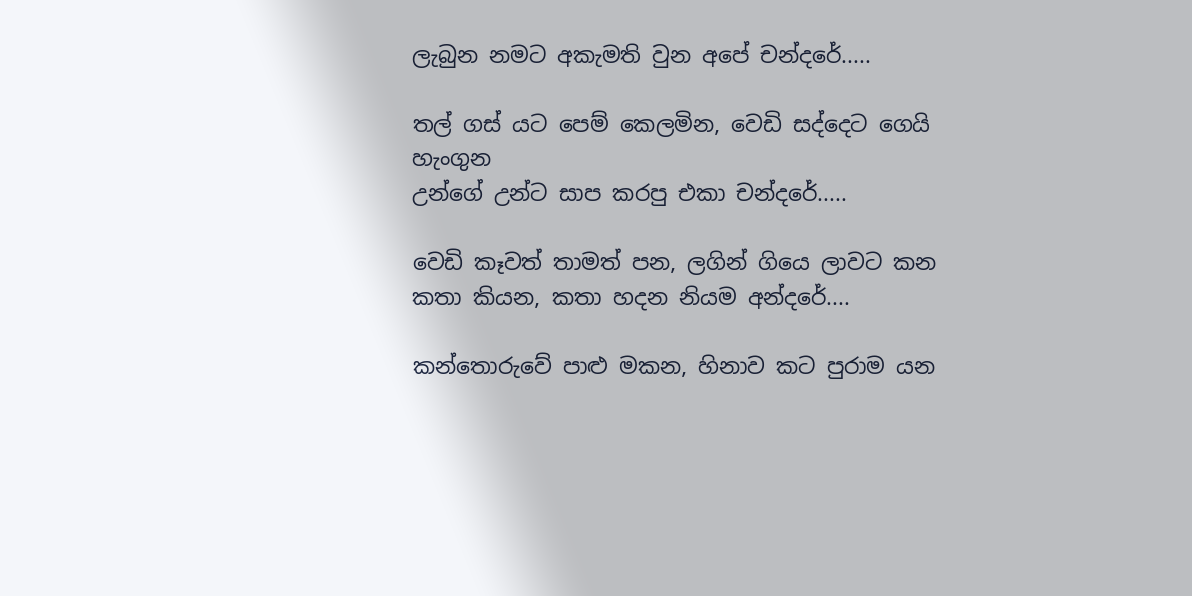ලැබුන නමට අකැමති වුන අපේ චන්දරේ.....

තල් ගස් යට පෙම් කෙලමින, වෙඩි සද්දෙට ගෙයි හැංගුන
උන්ගේ උන්ට සාප කරපු එකා චන්දරේ.....

වෙඩි කෑවත් තාමත් පන, ලගින් ගියෙ ලාවට කන
කතා කියන, කතා හදන නියම අන්දරේ....

කන්තොරුවේ පාළු මකන, හිනාව කට පුරාම යන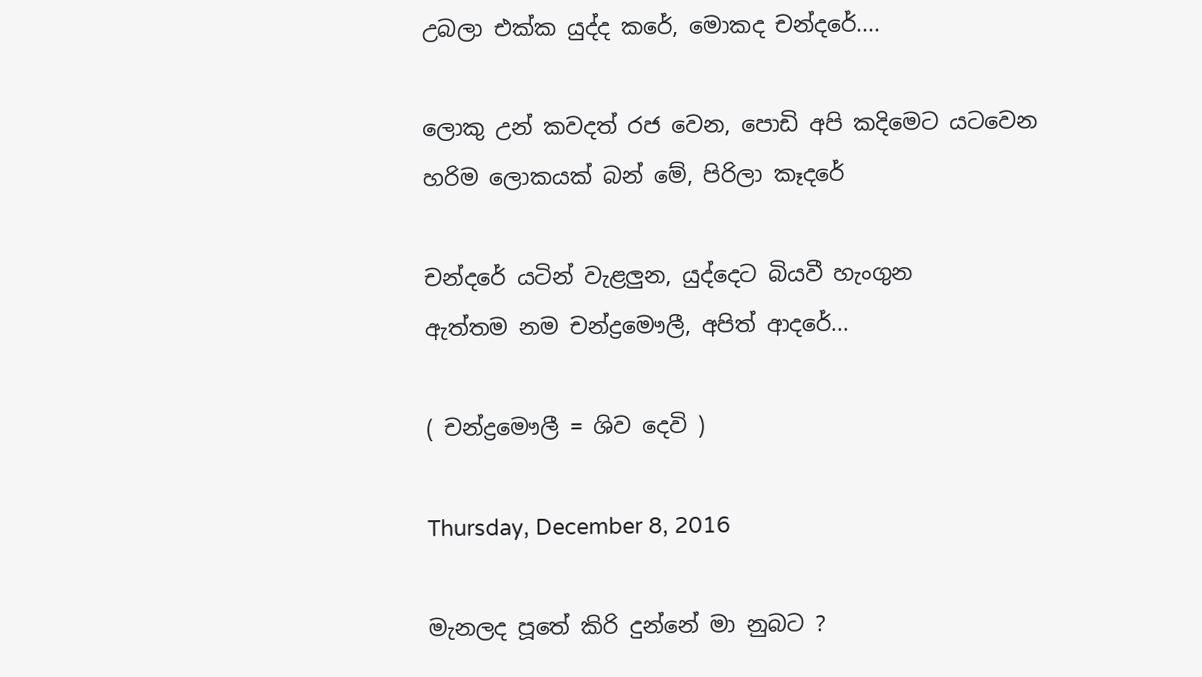උබලා එක්ක යුද්ද කරේ, මොකද චන්දරේ....

ලොකු උන් කවදත් රජ වෙන, පොඩි අපි කදිමෙට යටවෙන
හරිම ලොකයක් බන් මේ, පිරිලා කෑදරේ

චන්දරේ යටින් වැළලුන, යුද්දෙට බියවී හැංගුන
ඇත්තම නම චන්ද්‍රමෞලී, අපිත් ආදරේ...

( චන්ද්‍රමෞලී = ශිව දෙවි )

Thursday, December 8, 2016

මැනලද පූතේ කිරි දුන්නේ මා නුබට ?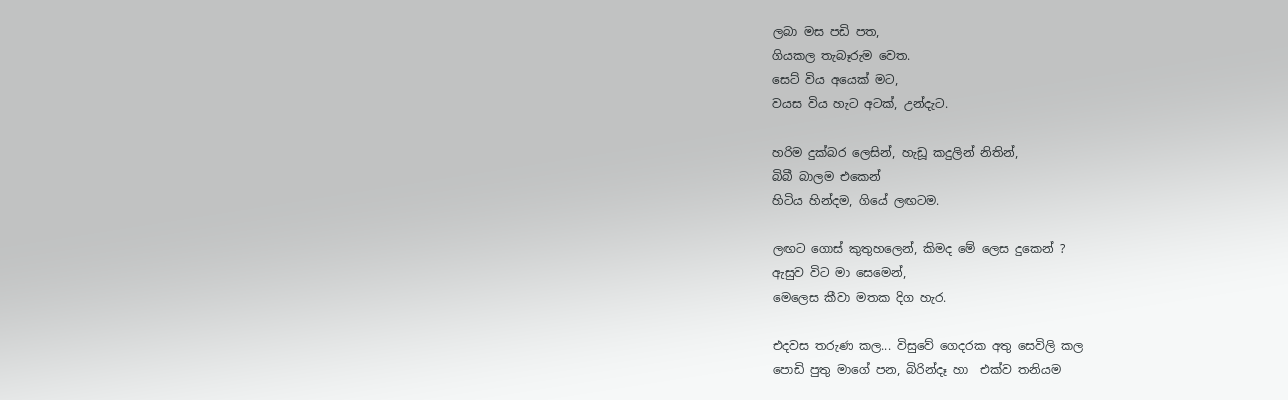ලබා මස පඩි පත,
ගියකල තැබෑරුම වෙත.
සෙට් විය අයෙක් මට,
වයස විය හැට අටක්, උන්දැට.

හරිම දුක්බර ලෙසින්, හැඩූ කදුලින් නිතින්,
බිබී බාලම එකෙන්
හිටිය හින්දම, ගියේ ලඟටම.

ලඟට ගොස් කුතුහලෙන්, කිමද මේ ලෙස දුකෙන් ?
ඇසුව විට මා සෙමෙන්,
මෙලෙස කීවා මතක දිග හැර.

එදවස තරුණ කල... විසුවේ ගෙදරක අතු සෙවිලි කල
පොඩි පුතු මාගේ පන, බිරින්දෑ හා  එක්ව තනියම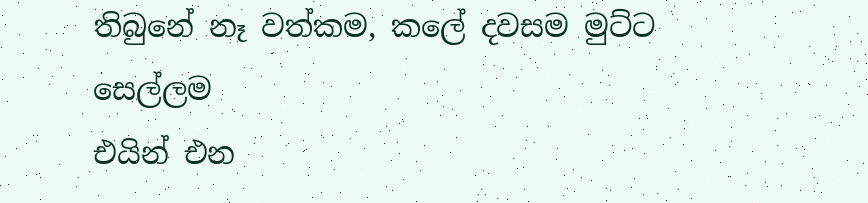තිබුනේ නෑ වත්කම, කලේ දවසම මුට්ට සෙල්ලම
එයින් එන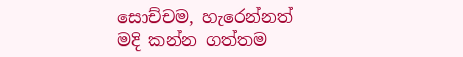සොච්චම, හැරෙන්නත් මදි කන්න ගත්තම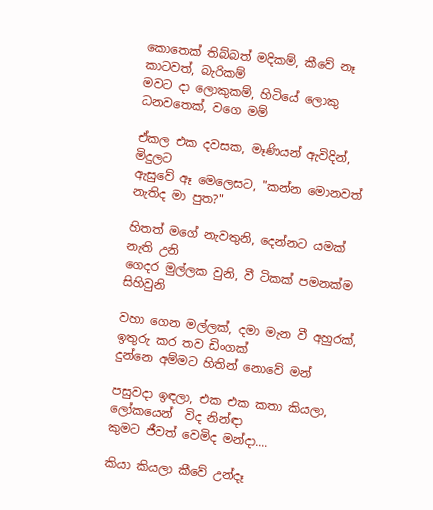කොතෙක් තිබ්බත් මදිකම්, කීවේ නෑ කාටවත්, බැරිකම්
මවට දා ලොකුකම්, හිටියේ ලොකු ධනවතෙක්, වගෙ මම්

ඒකල එක දවසක, මෑණියන් ඇවිදින්, මිදුලට
ඇසුවේ ඈ මෙලෙසට, "කන්න මොනවත් නැතිද මා පුත?"

හිතත් මගේ නැවතුනි, දෙන්නට යමක් නැති උනි
ගෙදර මුල්ලක වුනි, වී ටිකක් පමනක්ම සිහිවුනි

වහා ගෙන මල්ලක්, දමා මැන වී අහුරක්,
ඉතුරු කර තව ඩිංගක්
දුන්නෙ අම්මට හිතින් නොවේ මන්

පසුවදා ඉඳලා, එක එක කතා කියලා,
ලෝකයෙන්  විද නින්ඳා
කුමට ජීවත් වෙමිද මන්දා....

කියා කියලා කීවේ උන්දෑ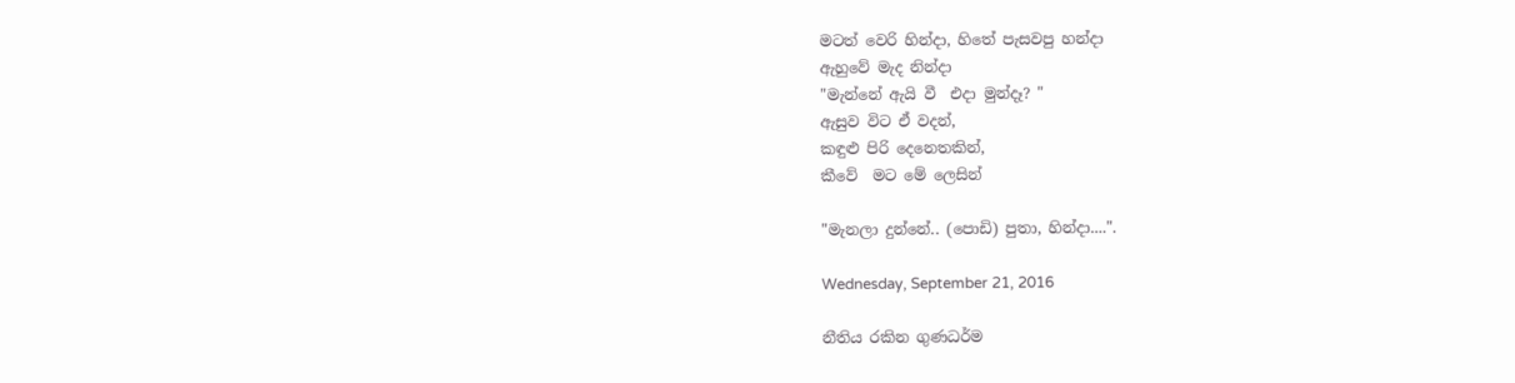මටත් වෙරි හින්දා, හිතේ පැසවපු හන්දා
ඇහුවේ මැද නින්දා
"මැන්නේ ඇයි වී  එදා මුන්දෑ? "
ඇසුව විට ඒ වදන්,
කඳුළු පිරි දෙනෙතකින්,
කීවේ  මට මේ ලෙසින්

"මැනලා දුන්නේ.. (පොඩි) පුතා, හින්දා....".

Wednesday, September 21, 2016

නීතිය රකින ගුණධර්ම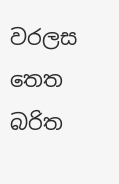වරලස තෙත බරිත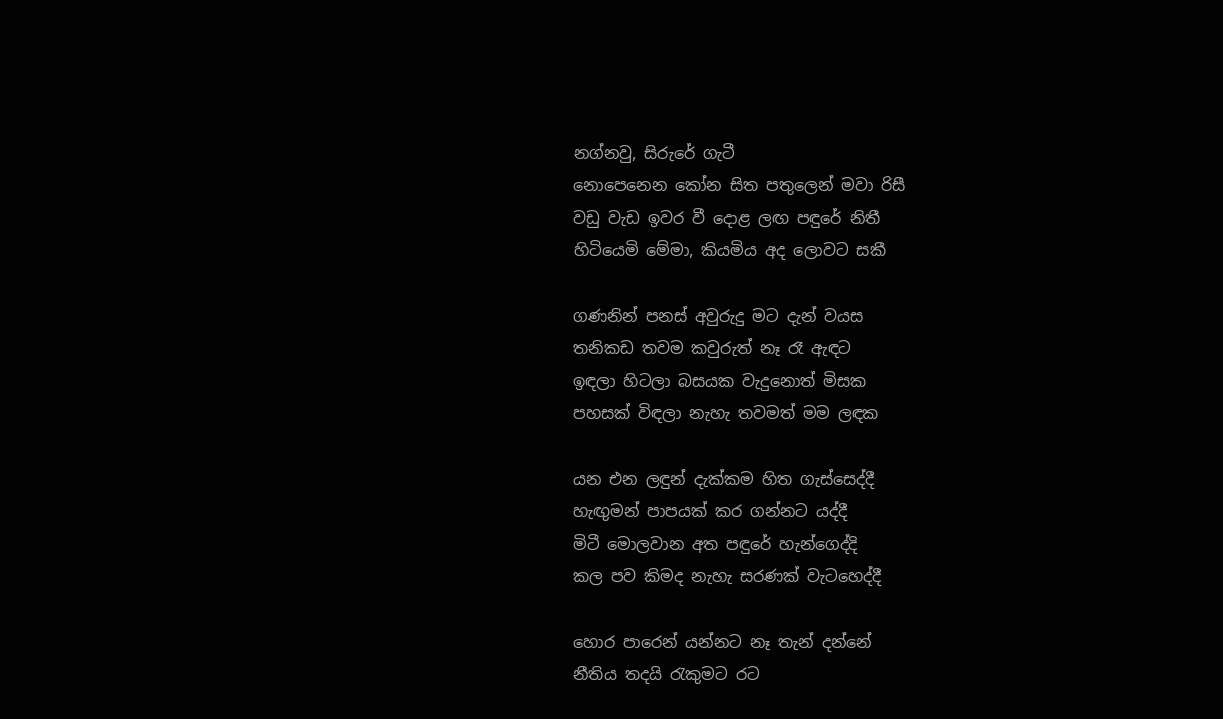නග්නවු, සිරුරේ ගැටී
නොපෙනෙන කෝන සිත පතුලෙන් මවා රිසී
වඩු වැඩ ඉවර වී දොළ ලඟ පඳුරේ නිතී
හිටියෙමි මේමා, කියමිය අද ලොවට සකී

ගණනින් පනස් අවුරුදු මට දැන් වයස
තනිකඩ තවම කවුරුත් නෑ රෑ ඇඳට
ඉඳලා හිටලා බසයක වැදුනොත් මිසක
පහසක් විඳලා නැහැ තවමත් මම ලඳක

යන එන ලඳුන් දැක්කම හිත ගැස්සෙද්දී
හැඟුමන් පාපයක් කර ගන්නට යද්දී
මිටී මොලවාන අත පඳුරේ හැන්ගෙද්දි
කල පව කිමද නැහැ සරණක් වැටහෙද්දී

හොර පාරෙන් යන්නට නෑ තැන් දන්නේ
නීතිය තදයි රැකුමට රට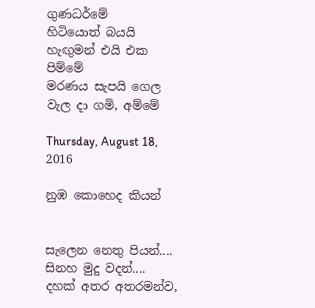ගුණධර්මේ
හිටියොත් බයයි හැඟුමන් එයි එක පිම්මේ
මරණය සැපයි ගෙල වැල දා ගමි, අම්මේ

Thursday, August 18, 2016

නුඹ කොහෙද කියන්


සැලෙන නෙතු පියන්....
සිනහ මුදු වදන්....
දහක් අතර අතරමන්ව,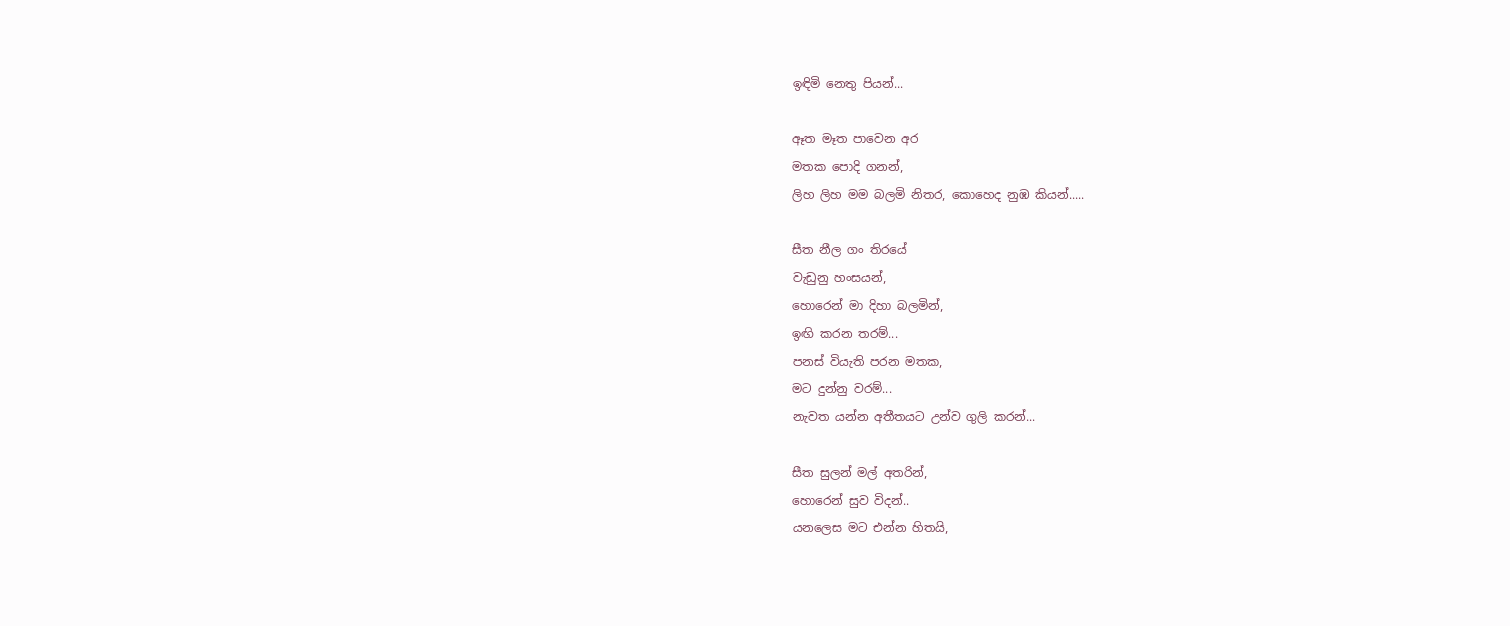ඉඳිමි නෙතු පියන්...

ඈත මෑත පාවෙන අර
මතක පොදි ගනන්,
ලිහ ලිහ මම බලමි නිතර, කොහෙද නුඹ කියන්.....

සීත නීල ගං තිරයේ
වැඩුනු හංසයන්,
හොරෙන් මා දිහා බලමින්,
ඉඟි කරන තරම්...
පනස් වියැති පරන මතක,
මට දුන්නු වරම්...
නැවත යන්න අතීතයට උන්ව ගුලි කරන්...

සීත සුලන් මල් අතරින්,
හොරෙන් සුව විදන්..
යනලෙස මට එන්න හිතයි,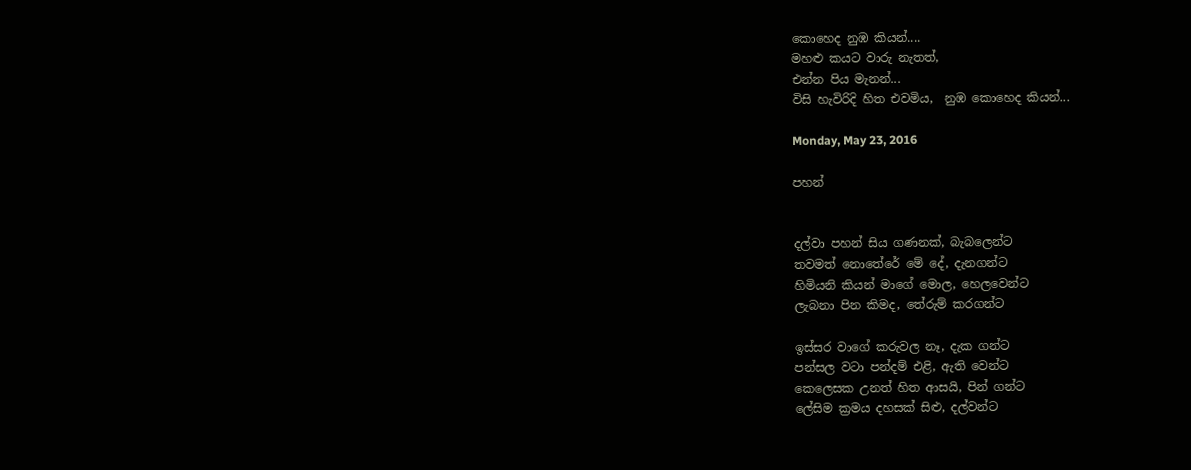කොහෙද නුඹ කියන්....
මහළු කයට වාරු නැතත්,
එන්න පිය මැනන්...
විසි හැවිරිදි හිත එවමිය,  නුඹ කොහෙද කියන්...

Monday, May 23, 2016

පහන්


දල්වා පහන් සිය ගණනක්, බැබලෙන්ට
තවමත් නොතේරේ මේ දේ, දැනගන්ට
හිමියනි කියන් මාගේ මොල, හෙලවෙන්ට
ලැබනා පින කිමද, තේරුම් කරගන්ට

ඉස්සර වාගේ කරුවල නෑ, දැක ගන්ට
පන්සල වටා පන්දම් එළි, ඇති වෙන්ට
කෙලෙසක උනත් හිත ආසයි, පින් ගන්ට
ලේසිම ක්‍රමය දහසක් සිළු, දල්වන්ට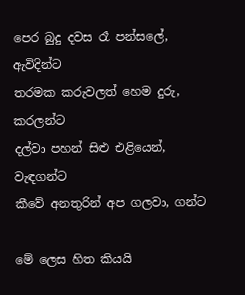පෙර බුදු දවස රෑ පන්සලේ, ඇවිදින්ට
තරමක කරුවලත් හෙම දුරු, කරලන්ට
දල්වා පහන් සිළු එළියෙන්, වැඳගන්ට
කීවේ අනතුරින් අප ගලවා, ගන්ට

මේ ලෙස හිත කියයි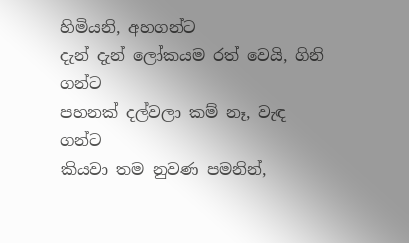හිමියනි, අහගන්ට
දැන් දැන් ලෝකයම රත් වෙයි, ගිනි ගන්ට
පහනක් දල්වලා කම් නෑ, වැඳ ගන්ට
කියවා තම නුවණ පමනින්,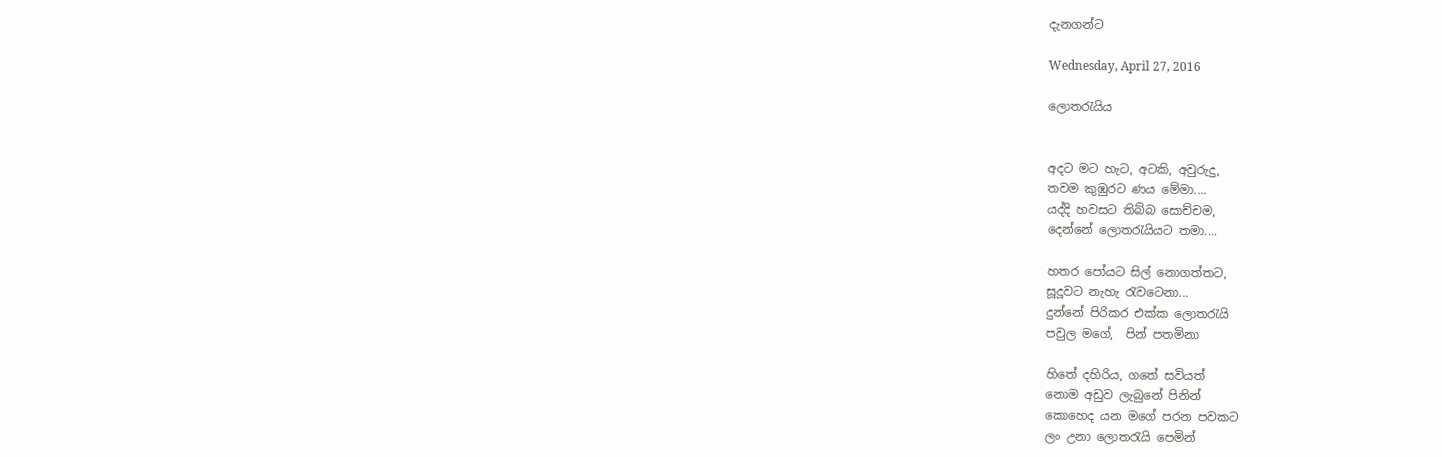දැනගන්ට

Wednesday, April 27, 2016

ලොතරැයිය


අදට මට හැට, අටකි, අවුරුදු,
තවම කුඹුරට ණය මේමා....
යද්දි හවසට තිබ්බ සොච්චම,
දෙන්නේ ලොතරැයියට තමා....

හතර පෝයට සිල් නොගත්තට,
සූදූවට නැහැ රැවටෙනා...
දුන්නේ පිරිකර එක්ක ලොතරැයි
පවුල මගේ,  පින් පතමිනා

හිතේ දහිරිය, ගතේ සවියත්
නොම අඩුව ලැබුනේ පිනින්
කොහෙද යන මගේ පරන පවකට
ලං උනා ලොතරැයි පෙමින්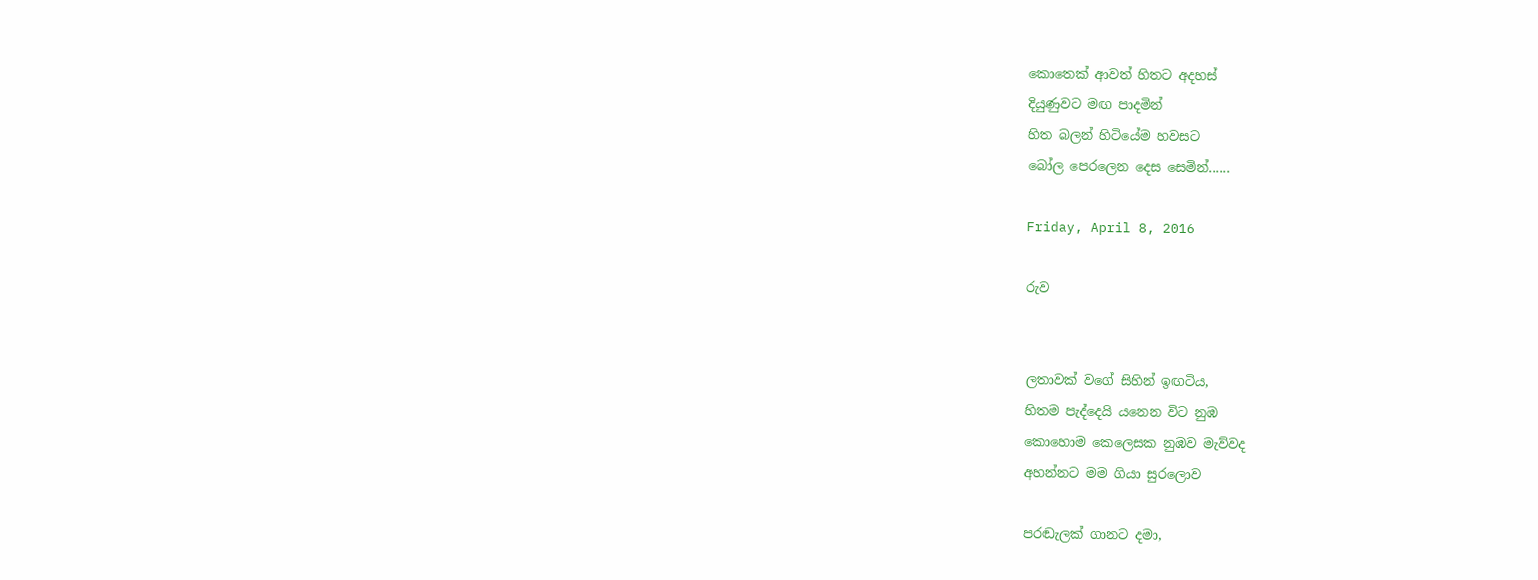කොතෙක් ආවත් හිතට අදහස්
දියුණුවට මඟ පාදමින්
හිත බලන් හිටියේම හවසට
බෝල පෙරලෙන දෙස සෙමින්......

Friday, April 8, 2016

රුව


ලතාවක් වගේ සිහින් ඉඟටිය,
හිතම පැද්දෙයි යනෙන විට නුඹ
කොහොම කෙලෙසක නුඹව මැව්වද
අහන්නට මම ගියා සුරලොව

පරඬැලක් ගානට දමා,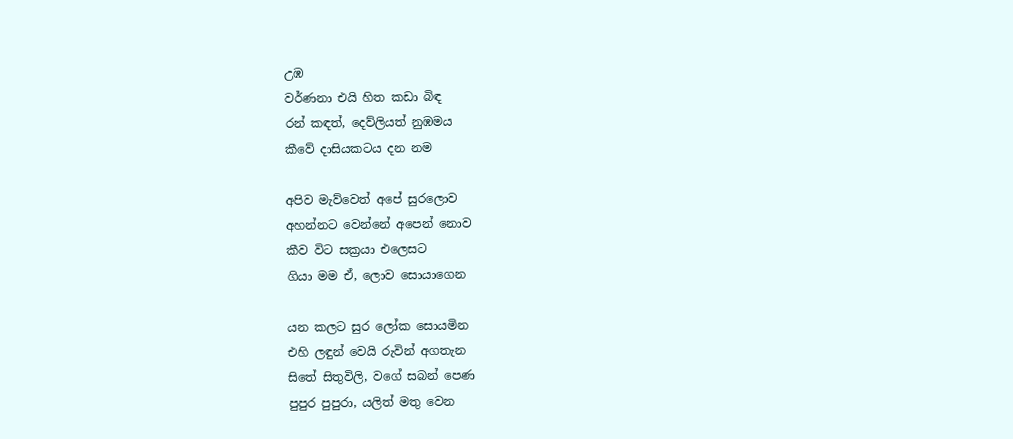උඹ
වර්ණනා එයි හිත කඩා බිඳ
රන් කඳත්, දෙව්ලියත් නුඹමය
කීවේ දාසියකටය දන නම

අපිව මැව්වෙත් අපේ සුරලොව
අහන්නට වෙන්නේ අපෙන් නොව
කීව විට සක්‍රයා එලෙසට
ගියා මම ඒ, ලොව සොයාගෙන

යන කලට සුර ලෝක සොයමින
එහි ලඳුන් වෙයි රුවින් අගතැන
සිතේ සිතුවිලි, වගේ සබන් පෙණ
පුපුර පුපුරා, යලිත් මතු වෙන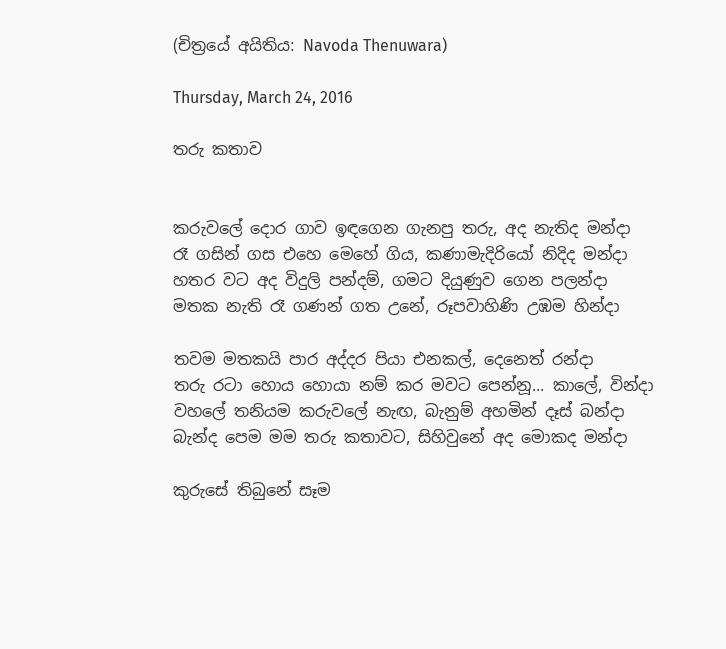(චිත්‍රයේ අයිතිය: Navoda Thenuwara)

Thursday, March 24, 2016

තරු කතාව


කරුවලේ දොර ගාව ඉඳගෙන ගැනපු තරු, අද නැතිද මන්දා
රෑ ගසින් ගස එහෙ මෙහේ ගිය, කණාමැදිරියෝ නිදිද මන්දා
හතර වට අද විදුලි පන්දම්, ගමට දියුණුව ගෙන පලන්දා
මතක නැති රෑ ගණන් ගත උනේ, රූපවාහිණි උඹම හින්දා

තවම මතකයි පාර අද්දර පියා එනකල්, දෙනෙත් රන්දා
තරු රටා හොය හොයා නම් කර මවට පෙන්නූ... කාලේ, වින්දා
වහලේ තනියම කරුවලේ නැඟ, බැනුම් අහමින් දෑස් බන්දා
බැන්ද පෙම මම තරු කතාවට, සිහිවුනේ අද මොකද මන්දා

කුරුසේ තිබුනේ සෑම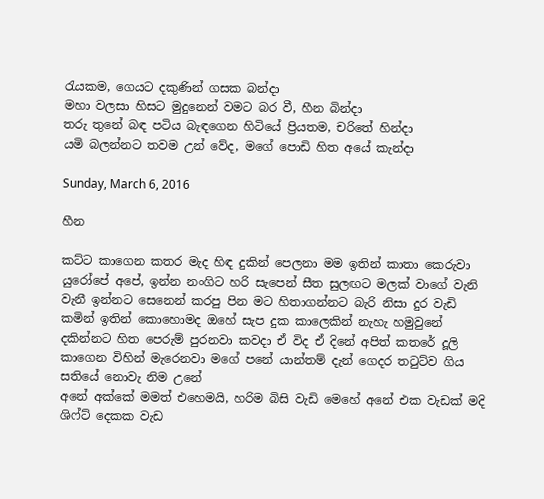රැයකම, ගෙයට දකුණින් ගසක බන්දා
මහා වලසා හිසට මුදුනෙන් වමට බර වී, හීන බින්දා
තරු තුනේ බඳ පටිය බැඳගෙන හිටියේ ප්‍රියතම, චරිතේ හින්දා
යමි බලන්නට තවම උන් වේද, මගේ පොඩි හිත අයේ කැන්දා

Sunday, March 6, 2016

හීන

කට්ට කාගෙන කතර මැද හිඳ දුකින් පෙලනා මම ඉතින් කාතා කෙරුවා යුරෝපේ අපේ, ඉන්න නංගිට හරි සැපෙන් සීත සුලඟට මලක් වාගේ වැනි වැනී ඉන්නට සෙනෙන් කරපු පින මට හිතාගන්නට බැරි නිසා දුර වැඩි කමින් ඉතින් කොහොමද ඔහේ සැප දුක කාලෙකින් නැහැ හමුවුනේ දකින්නට හිත පෙරුම් පුරනවා කවදා ඒ විද ඒ දිනේ අපිත් කතරේ දූලි කාගෙන විහින් මැරෙනවා මගේ පනේ යාන්තම් දැන් ගෙදර තටුට්ව ගිය සතියේ නොවැ නිම උනේ
අනේ අක්කේ මමත් එහෙමයි, හරිම බිසි වැඩි මෙහේ අනේ එක වැඩක් මදි ශිෆ්ට් දෙකක වැඩ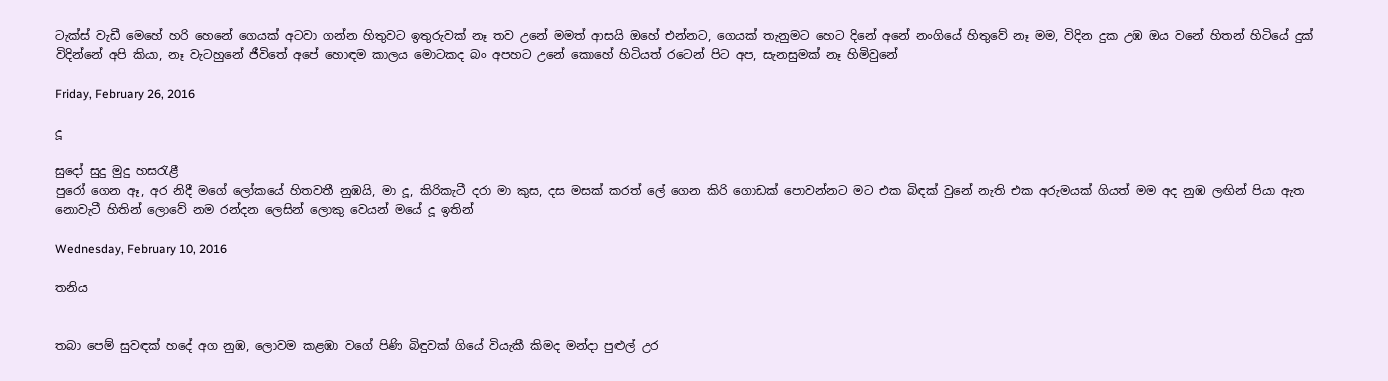ටැක්ස් වැඩී මෙහේ හරි හෙනේ ගෙයක් අටවා ගන්න හිතුවට ඉතුරුවක් නෑ තව උනේ මමත් ආසයි ඔහේ එන්නට, ගෙයක් තැනුමට හෙට දිනේ අනේ නංගියේ හිතුවේ නෑ මම, විදින දුක උඹ ඔය වනේ හිතන් හිටියේ දුක් විදින්නේ අපි කියා, නෑ වැටහුනේ ජීවිතේ අපේ හොඳම කාලය මොටකද බං අපහට උනේ කොහේ හිටියත් රටෙන් පිට අප, සැනසුමක් නෑ හිමිවුනේ

Friday, February 26, 2016

දූ

සුදෝ සුදු මුදු හසරැළී
පුරෝ ගෙන ඈ, අර නිදී මගේ ලෝකයේ හිතවතී නුඹයි, මා දූ, කිරිකැටී දරා මා කුස, දස මසක් කරත් ලේ ගෙන කිරි ගොඩක් පොවන්නට මට එක බිඳක් වුනේ නැති එක අරුමයක් ගියත් මම අද නුඹ ලඟින් පියා ඇත නොවැටී හිතින් ලොවේ නම රන්දන ලෙසින් ලොකු වෙයන් මයේ දූ ඉතින්

Wednesday, February 10, 2016

තනිය


තබා පෙම් සුවඳක් හදේ අග නුඹ, ලොවම කළඹා වගේ පිණි බිඳුවක් ගියේ වියැකී කිමද මන්දා පුළුල් උර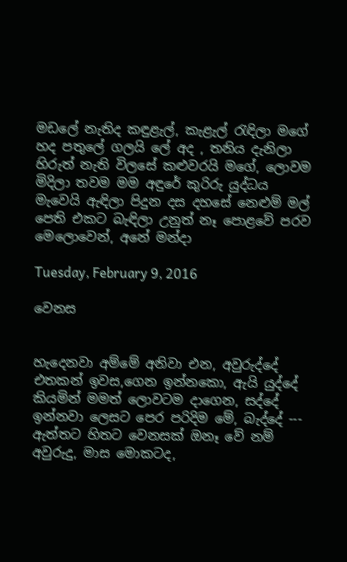මඩලේ නැතිද කඳුළැල්, කැළැල් රැඳිලා මගේ හද පතුලේ ගලයි ලේ අද , තනිය දැනිලා හිරුත් නැති විලසේ කළුවරයි මගේ, ලොවම මිදිලා තවම මම අඳුරේ කුරිරු යුද්ධය මැවෙයි ඇඳිලා පිදුන දස දහසේ නෙළුම් මල් පෙති එකට බැඳිලා උනුත් නෑ පොළවේ පරව මෙලොවෙන්, අනේ මන්දා

Tuesday, February 9, 2016

වෙනස


හැදෙනවා අම්මේ අනිවා එන, අවුරුද්දේ එතකන් ඉවස,ගෙන ඉන්නකො, ඇයි යුද්දේ කියමින් මමත් ලොවටම දාගෙන, සද්දේ ඉන්නවා ලෙසට පෙර පරිදිම මේ, බැද්දේ --- ඇත්තට හිතට වෙනසක් ඔනෑ වේ නම් අවුරුදු, මාස මොකටද,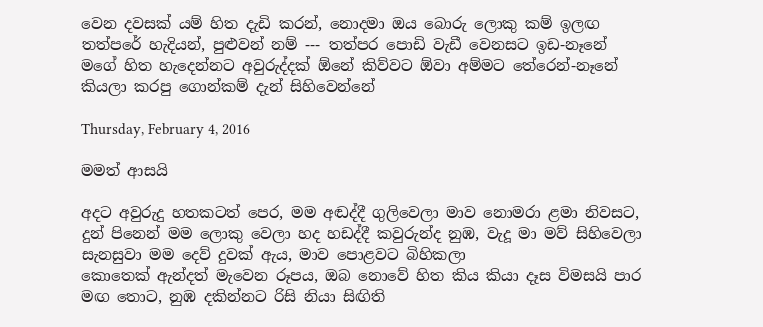වෙන දවසක් යම් හිත දැඩි කරන්, නොදමා ඔය බොරු ලොකු කම් ඉලඟ තත්පරේ හැදියන්, පුළුවන් නම් --- තත්පර පොඩි වැඩී වෙනසට ඉඩ-නෑනේ මගේ හිත හැදෙන්නට අවුරුද්දක් ඕනේ කිව්වට ඕවා අම්මට තේරෙන්-නෑනේ කියලා කරපු ගොන්කම් දැන් සිහිවෙන්නේ

Thursday, February 4, 2016

මමත් ආසයි

අදට අවුරුදු හතකටත් පෙර, මම අඬද්දී ගුලිවෙලා මාව නොමරා ළමා නිවසට, දුන් පිනෙන් මම ලොකු වෙලා හද හඩද්දී කවුරුන්ද නුඹ, වැදූ මා මව් සිහිවෙලා සැනසුවා මම දෙව් දුවක් ඇය, මාව පොළවට බිහිකලා
කොතෙක් ඇන්දත් මැවෙන රූපය, ඔබ නොවේ හිත කිය කියා දෑස විමසයි පාර මඟ තොට, නුඹ දකින්නට රිසි නියා සිඟිති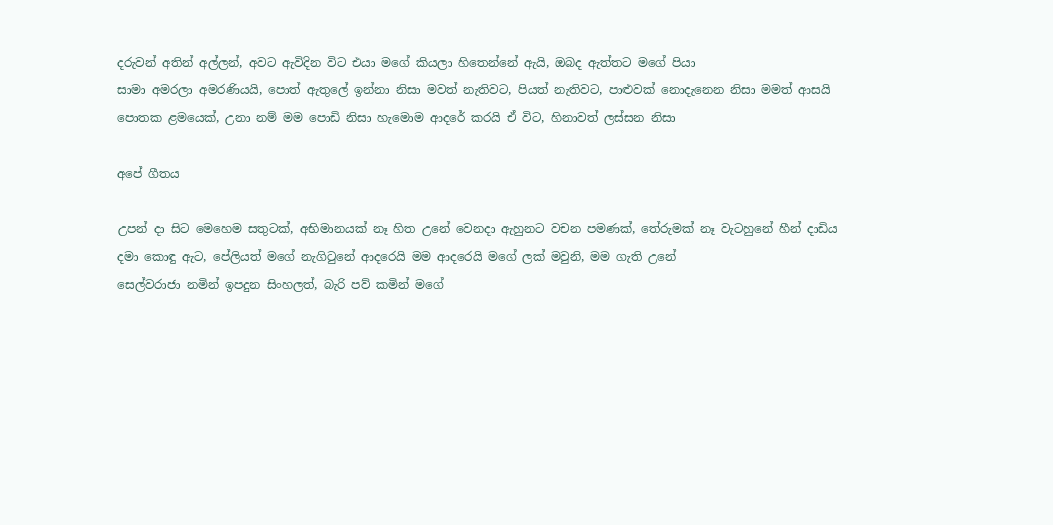දරුවන් අතින් අල්ලන්, අවට ඇවිදින විට එයා මගේ කියලා හිතෙන්නේ ඇයි, ඔබද ඇත්තට මගේ පියා
සාමා අමරලා අමරණියයි, පොත් ඇතුලේ ඉන්නා නිසා මවත් නැතිවට, පියත් නැතිවට, පාළුවක් නොදැනෙන නිසා මමත් ආසයි පොතක ළමයෙක්, උනා නම් මම පොඩි නිසා හැමොම ආදරේ කරයි ඒ විට, හිනාවත් ලස්සන නිසා

අපේ ගීතය

උපන් දා සිට මෙහෙම සතුටක්, අභිමානයක් නෑ හිත උනේ වෙනදා ඇහුනට වචන පමණක්, තේරුමක් නෑ වැටහුනේ හීන් දාඩිය දමා කොඳු ඇට, පේලියත් මගේ නැගිටුනේ ආදරෙයි මම ආදරෙයි මගේ ලක් මවුනි, මම ගැති උනේ
සෙල්වරාජා නමින් ඉපදුන සිංහලත්, බැරි පව් කමින් මගේ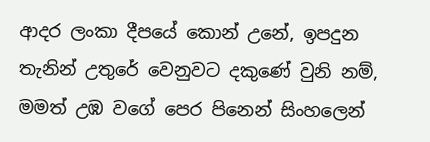ආදර ලංකා දීපයේ කොන් උනේ, ඉපදුන තැනින් උතුරේ වෙනුවට දකුණේ වුනි නම්, මමත් උඹ වගේ පෙර පිනෙන් සිංහලෙන්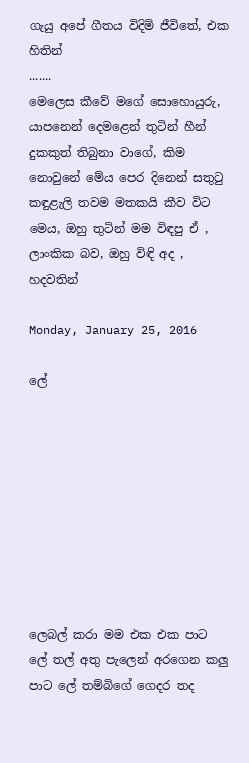ගැයු අපේ ගීතය විදිමි ජීවිතේ, එක හිතින්
.......
මෙලෙස කීවේ මගේ සොහොයුරු, යාපනෙන් දෙමළෙන් තුටින් හීන් දුකකුත් තිබුනා වාගේ, කිම නොවුනේ මේය පෙර දිනෙන් සතුටු කඳුළැලි තවම මතකයි කීව විට මෙය, ඔහු තුටින් මම විඳපු ඒ , ලාංකික බව, ඔහු විඳි අද , හදවතින්

Monday, January 25, 2016

ලේ









ලෙබල් කරා මම එක එක පාට ලේ තල් අතු පැලෙන් අරගෙන කලු පාට ලේ තම්බිගේ ගෙදර තද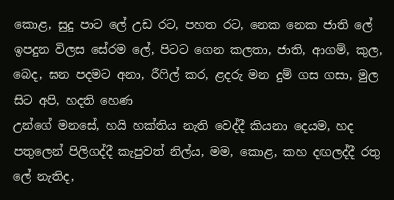කොළ, සුදු පාට ලේ උඩ රට, පහත රට, නෙක නෙක ජාති ලේ
ඉපදුන විලස සේරම ලේ, පිටට ගෙන කලතා, ජාති, ආගම්, කුල, බෙද, ඝන පදමට අනා, රීෆිල් කර, ළදරු මන දුම් ගස ගසා, මුල සිට අපි, හදති හෙණ
උන්ගේ මනසේ, හයි හක්තිය නැති වෙද්දී කියනා දෙයම, හද පතුලෙන් පිලිගද්දී කැපුවත් නිල්ය, මම, කොළ, කහ දඟලද්දී රතු ලේ නැතිද,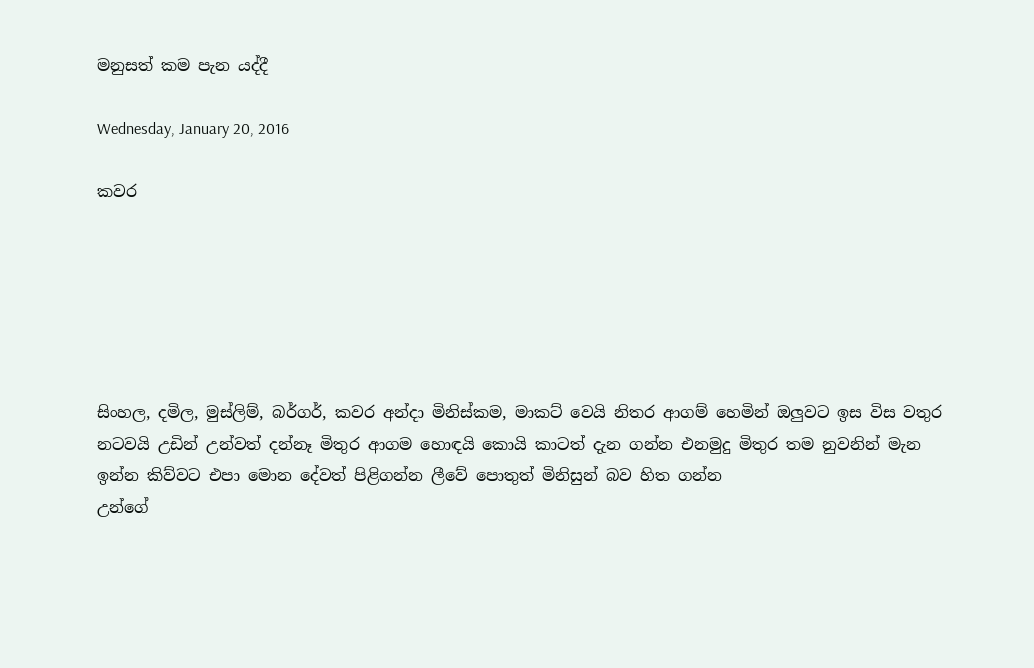මනුසත් කම පැන යද්දී

Wednesday, January 20, 2016

කවර






සිංහල, දමිල, මුස්ලිම්, බර්ගර්, කවර අන්දා මිනිස්කම, මාකට් වෙයි නිතර ආගම් හෙමින් ඔලුවට ඉස විස වතුර නටවයි උඩින් උන්වත් දන්නෑ මිතුර ආගම හොඳයි කොයි කාටත් දැන ගන්න එනමුදු මිතුර තම නුවනින් මැන ඉන්න කිව්වට එපා මොන දේවත් පිළිගන්න ලීවේ පොතුත් මිනිසුන් බව හිත ගන්න
උන්ගේ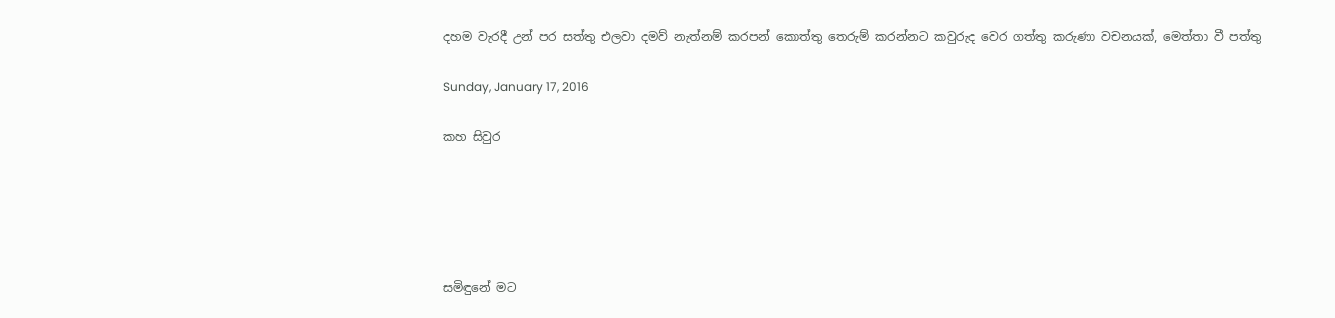දහම වැරදී උන් පර සත්තු එලවා දමව් නැත්නම් කරපන් කොත්තු තෙරුම් කරන්නට කවුරුද වෙර ගත්තු කරුණා වචනයක්, මෙත්තා වී පත්තු

Sunday, January 17, 2016

කහ සිවුර





සමිඳුනේ මට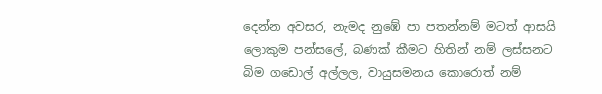දෙන්න අවසර, නැමද නුඹේ පා පතන්නම් මටත් ආසයි ලොකුම පන්සලේ, බණක් කීමට හිතින් නම් ලස්සනට බිම ගඩොල් අල්ලල, වායුසමනය කොරොත් නම්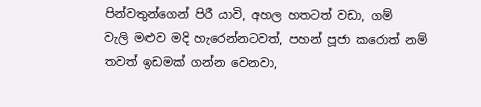පින්වතුන්ගෙන් පිරී යාවි, අහල හතටත් වඩා, ගම්
වැලි මළුව මදි හැරෙන්නටවත්, පහන් පූජා කරොත් නම් තවත් ඉඩමක් ගන්න වෙනවා,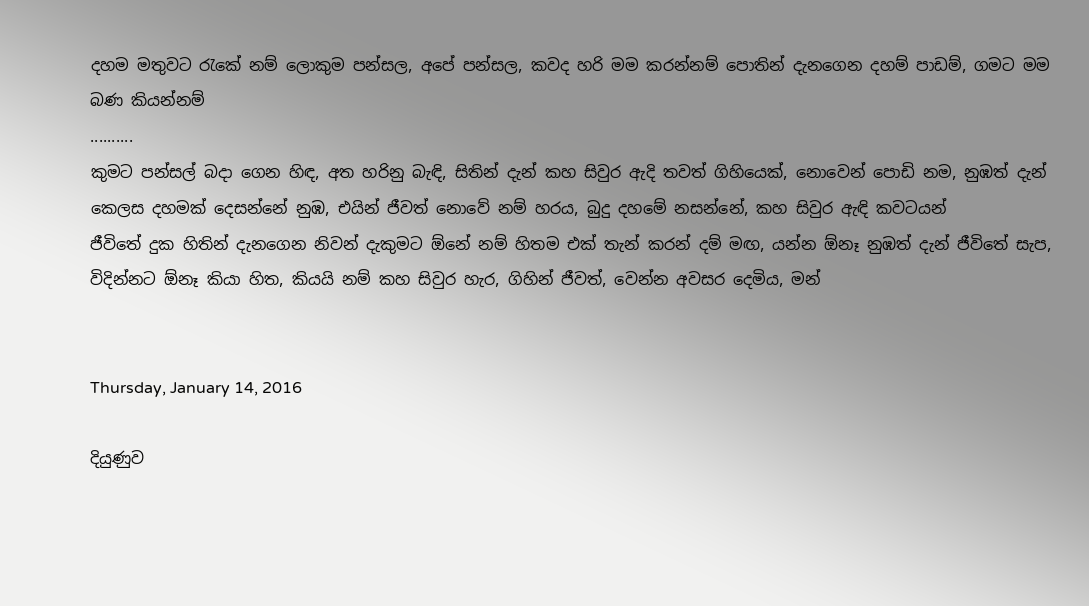දහම මතුවට රැකේ නම් ලොකුම පන්සල, අපේ පන්සල, කවද හරි මම කරන්නම් පොතින් දැනගෙන දහම් පාඩම්, ගමට මම බණ කියන්නම්
..........
කුමට පන්සල් බදා ගෙන හිඳ, අත හරිනු බැඳි, සිතින් දැන් කහ සිවුර ඇදි තවත් ගිහියෙක්, නොවෙන් පොඩි නම, නුඹත් දැන් කෙලස දහමක් දෙසන්නේ නුඹ, එයින් ජීවත් නොවේ නම් හරය, බුදු දහමේ නසන්නේ, කහ සිවුර ඇඳි කවටයන්
ජීවිතේ දුක හිතින් දැනගෙන නිවන් දැකුමට ඕනේ නම් හිතම එක් තැන් කරන් දම් මඟ, යන්න ඕනෑ නුඹත් දැන් ජීවිතේ සැප, විදින්නට ඕනෑ කියා හිත, කියයි නම් කහ සිවුර හැර, ගිහින් ජීවත්, වෙන්න අවසර දෙමිය, මන්


Thursday, January 14, 2016

දියුණුව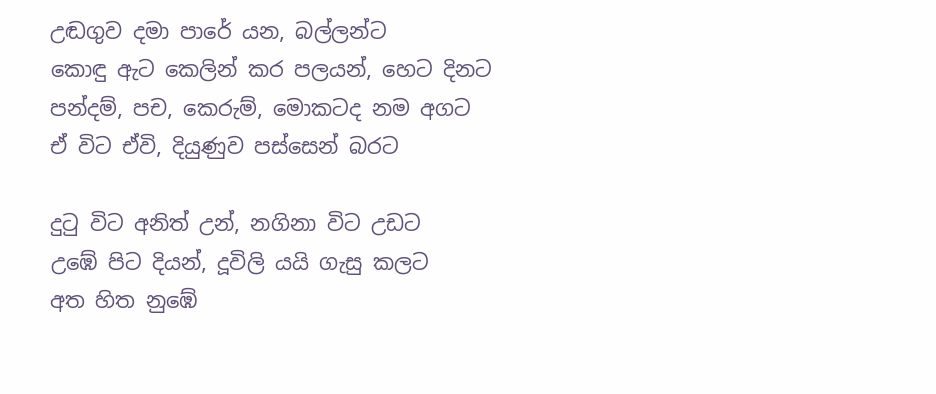උඬගුව දමා පාරේ යන, බල්ලන්ට
කොඳු ඇට කෙලින් කර පලයන්, හෙට දිනට
පන්දම්, පච, කෙරුම්, මොකටද නම අගට
ඒ විට ඒවි, දියුණුව පස්සෙන් බරට

දුටු විට අනිත් උන්, නගිනා විට උඩට
උඹේ පිට දියන්, දූවිලි යයි ගැසු කලට
අත හිත නුඹේ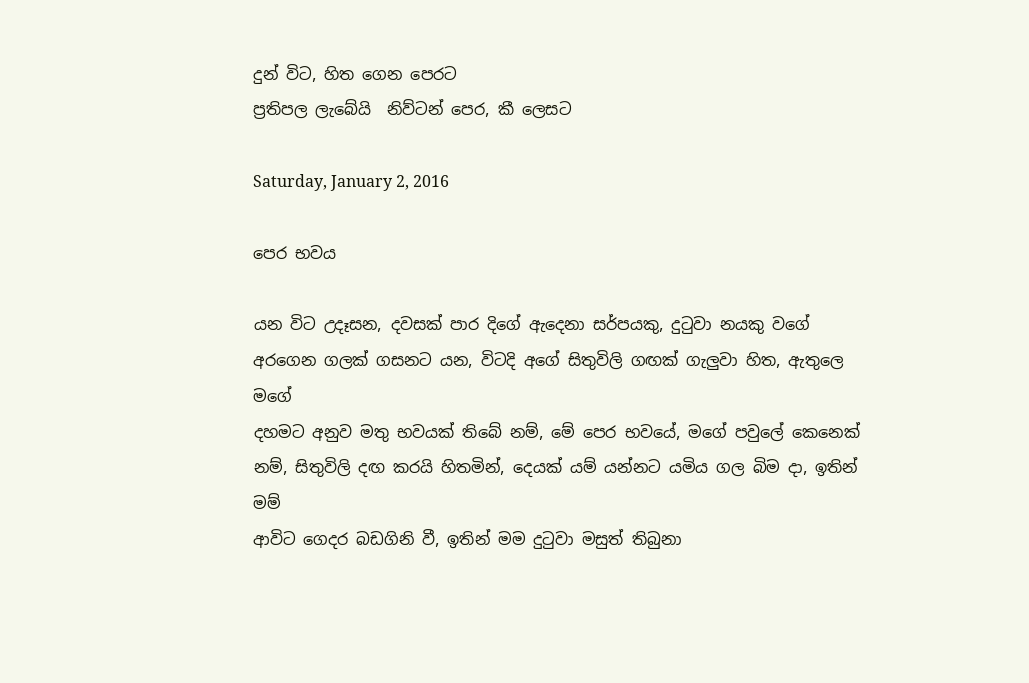දුන් විට, හිත ගෙන පෙරට
ප්‍රතිපල ලැබේයි  නිව්ටන් පෙර, කී ලෙසට

Saturday, January 2, 2016

පෙර භවය

යන විට උදෑසන, දවසක් පාර දිගේ ඇදෙනා සර්පයකු, දුටුවා නයකු වගේ අරගෙන ගලක් ගසනට යන, විටදි අගේ සිතුවිලි ගඟක් ගැලුවා හිත, ඇතුලෙ මගේ
දහමට අනුව මතු භවයක් තිබේ නම්, මේ පෙර භවයේ, මගේ පවුලේ කෙනෙක් නම්, සිතුවිලි දඟ කරයි හිතමින්, දෙයක් යම් යන්නට යමිය ගල බිම දා, ඉතින් මම්
ආවිට ගෙදර බඩගිනි වී, ඉතින් මම දුටුවා මසුත් තිබුනා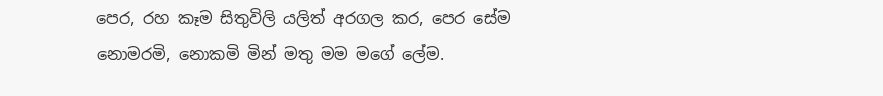පෙර, රහ කෑම සිතුවිලි යලිත් අරගල කර, පෙර සේම නොමරමි, නොකමි මින් මතු මම මගේ ලේම.